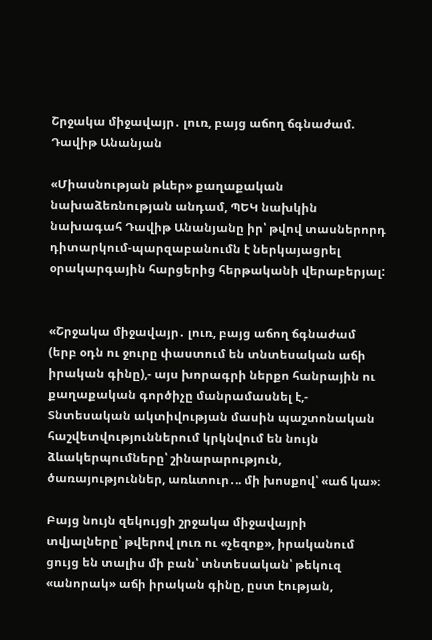Շրջակա միջավայր․ լուռ, բայց աճող ճգնաժամ. Դավիթ Անանյան

«Միասնության թևեր» քաղաքական նախաձեռնության անդամ, ՊԵԿ նախկին նախագահ Դավիթ Անանյանը իր՝ թվով տասներորդ դիտարկում-պարզաբանումն է ներկայացրել օրակարգային հարցերից հերթականի վերաբերյալ:


«Շրջակա միջավայր․ լուռ, բայց աճող ճգնաժամ (երբ օդն ու ջուրը փաստում են տնտեսական աճի իրական գինը),- այս խորագրի ներքո հանրային ու քաղաքական գործիչը մանրամասնել է,- Տնտեսական ակտիվության մասին պաշտոնական հաշվետվություններում կրկնվում են նույն ձևակերպումները՝ շինարարություն, ծառայություններ, առևտուր․.. մի խոսքով՝ «աճ կա»։

Բայց նույն զեկույցի շրջակա միջավայրի տվյալները՝ թվերով լուռ ու «չեզոք», իրականում ցույց են տալիս մի բան՝ տնտեսական՝ թեկուզ «անորակ» աճի իրական գինը, ըստ էության,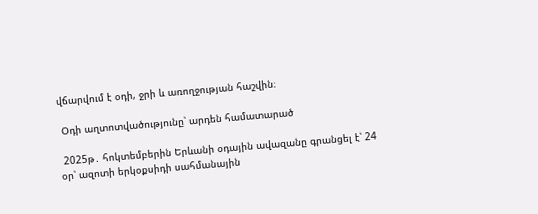վճարվում է օդի, ջրի և առողջության հաշվին։

 Օդի աղտոտվածությունը՝ արդեն համատարած

 2025թ․ հոկտեմբերին Երևանի օդային ավազանը գրանցել է՝ 24 օր՝ ազոտի երկօքսիդի սահմանային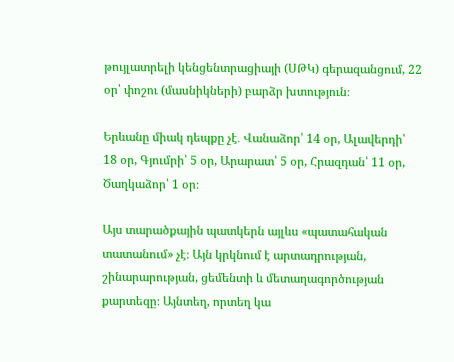թույլատրելի կենցենտրացիայի (ՍԹԿ) գերազանցում, 22 օր՝ փոշու (մասնիկների) բարձր խտություն։

Երևանը միակ դեպքը չէ․ Վանաձոր՝ 14 օր, Ալավերդի՝ 18 օր, Գյումրի՝ 5 օր, Արարատ՝ 5 օր, Հրազդան՝ 11 օր, Ծաղկաձոր՝ 1 օր։

Այս տարածքային պատկերն այլևս «պատահական տատանում» չէ։ Այն կրկնում է արտադրության, շինարարության, ցեմենտի և մետաղագործության քարտեզը։ Այնտեղ, որտեղ կա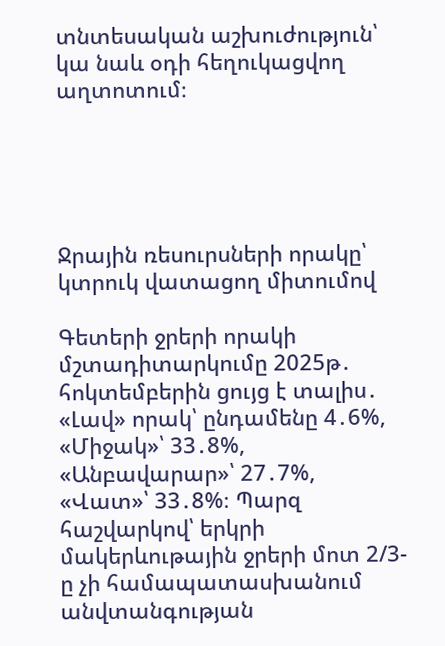տնտեսական աշխուժություն՝ կա նաև օդի հեղուկացվող աղտոտում։





Ջրային ռեսուրսների որակը՝ կտրուկ վատացող միտումով

Գետերի ջրերի որակի մշտադիտարկումը 2025թ․ հոկտեմբերին ցույց է տալիս․ «Լավ» որակ՝ ընդամենը 4․6%, «Միջակ»՝ 33․8%, «Անբավարար»՝ 27․7%, «Վատ»՝ 33․8%։ Պարզ հաշվարկով՝ երկրի մակերևութային ջրերի մոտ 2/3-ը չի համապատասխանում անվտանգության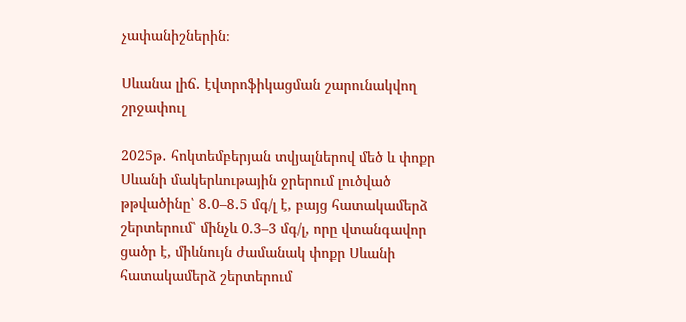չափանիշներին։

Սևանա լիճ․ էվտրոֆիկացման շարունակվող շրջափուլ

2025թ․ հոկտեմբերյան տվյալներով մեծ և փոքր Սևանի մակերևութային ջրերում լուծված թթվածինը՝ 8․0–8․5 մգ/լ է, բայց հատակամերձ շերտերում՝ մինչև 0.3–3 մգ/լ, որը վտանգավոր ցածր է, միևնույն ժամանակ փոքր Սևանի հատակամերձ շերտերում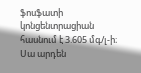ֆոսֆատի կոնցենտրացիան հասնում է 3.605 մգ/լ-ի։
Սա արդեն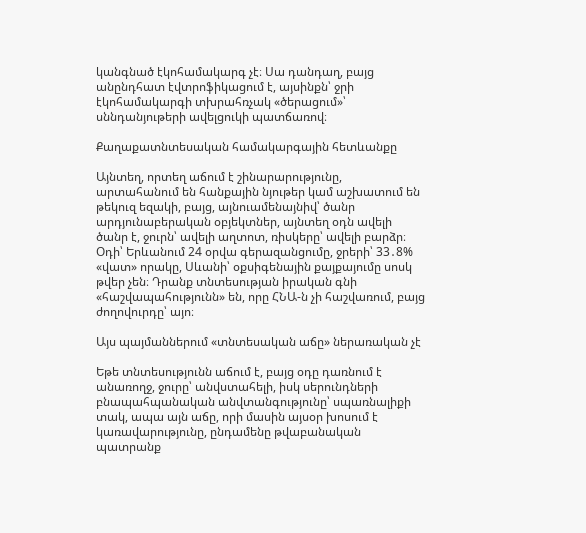կանգնած էկոհամակարգ չէ։ Սա դանդաղ, բայց անընդհատ էվտրոֆիկացում է, այսինքն՝ ջրի էկոհամակարգի տխրահռչակ «ծերացում»՝ սննդանյութերի ավելցուկի պատճառով։

Քաղաքատնտեսական համակարգային հետևանքը

Այնտեղ, որտեղ աճում է շինարարությունը, արտահանում են հանքային նյութեր կամ աշխատում են թեկուզ եզակի, բայց, այնուամենայնիվ՝ ծանր արդյունաբերական օբյեկտներ, այնտեղ օդն ավելի ծանր է, ջուրն՝ ավելի աղտոտ, ռիսկերը՝ ավելի բարձր։
Օդի՝ Երևանում 24 օրվա գերազանցումը, ջրերի՝ 33․8% «վատ» որակը, Սևանի՝ օքսիգենային քայքայումը սոսկ թվեր չեն։ Դրանք տնտեսության իրական գնի «հաշվապահությունն» են, որը ՀՆԱ-ն չի հաշվառում, բայց ժողովուրդը՝ այո։

Այս պայմաններում «տնտեսական աճը» ներառական չէ

Եթե տնտեսությունն աճում է, բայց օդը դառնում է անառողջ, ջուրը՝ անվստահելի, իսկ սերունդների բնապահպանական անվտանգությունը՝ սպառնալիքի տակ, ապա այն աճը, որի մասին այսօր խոսում է կառավարությունը, ընդամենը թվաբանական պատրանք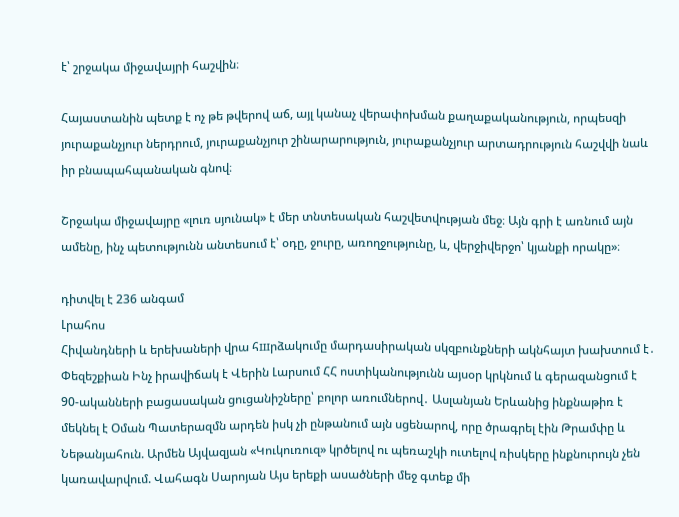է՝ շրջակա միջավայրի հաշվին։

Հայաստանին պետք է ոչ թե թվերով աճ, այլ կանաչ վերափոխման քաղաքականություն, որպեսզի յուրաքանչյուր ներդրում, յուրաքանչյուր շինարարություն, յուրաքանչյուր արտադրություն հաշվվի նաև իր բնապահպանական գնով։

Շրջակա միջավայրը «լուռ սյունակ» է մեր տնտեսական հաշվետվության մեջ։ Այն գրի է առնում այն ամենը, ինչ պետությունն անտեսում է՝ օդը, ջուրը, առողջությունը, և, վերջիվերջո՝ կյանքի որակը»։

դիտվել է 236 անգամ
Լրահոս
Հիվանդների և երեխաների վրա հшրձակումը մարդասիրական սկզբունքների ակնհայտ խախտում է․ Փեզեշքիան Ինչ իրավիճակ է Վերին Լարսում ՀՀ ոստիկանությունն այսօր կրկնում և գերազանցում է 90-ականների բացասական ցուցանիշները՝ բոլոր առումներով․ Ասլանյան Երևանից ինքնաթիռ է մեկնել է Օման Պատերազմն արդեն իսկ չի ընթանում այն սցենարով, որը ծրագրել էին Թրամփը և Նեթանյահուն. Արմեն Այվազյան «Կուկուռուզ» կրծելով ու պեռաշկի ուտելով ռիսկերը ինքնուրույն չեն կառավարվում. Վահագն Սարոյան Այս երեքի ասածների մեջ գտեք մի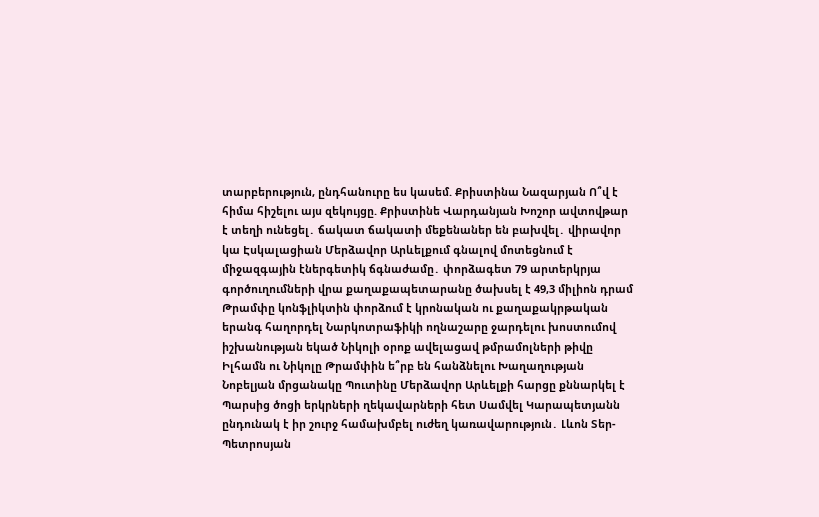տարբերություն, ընդհանուրը ես կասեմ. Քրիստինա Նազարյան Ո՞վ է հիմա հիշելու այս զեկույցը. Քրիստինե Վարդանյան Խոշոր ավտովթար է տեղի ունեցել․ ճակատ ճակատի մեքենաներ են բախվել․ վիրավոր կա Էսկալացիան Մերձավոր Արևելքում գնալով մոտեցնում է միջազգային էներգետիկ ճգնաժամը․ փորձագետ 79 արտերկրյա գործուղումների վրա քաղաքապետարանը ծախսել է 49,3 միլիոն դրամ Թրամփը կոնֆլիկտին փորձում է կրոնական ու քաղաքակրթական երանգ հաղորդել Նարկոտրաֆիկի ողնաշարը ջարդելու խոստումով իշխանության եկած Նիկոլի օրոք ավելացավ թմրամոլների թիվը Իլհամն ու Նիկոլը Թրամփին ե՞րբ են հանձնելու Խաղաղության Նոբելյան մրցանակը Պուտինը Մերձավոր Արևելքի հարցը քննարկել է Պարսից ծոցի երկրների ղեկավարների հետ Սամվել Կարապետյանն ընդունակ է իր շուրջ համախմբել ուժեղ կառավարություն․ Լևոն Տեր-Պետրոսյան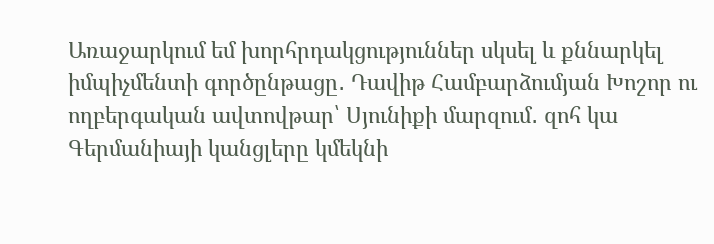Առաջարկում եմ խորհրդակցություններ սկսել և քննարկել իմպիչմենտի գործընթացը․ Դավիթ Համբարձումյան Խոշոր ու ողբերգական ավտովթար՝ Սյունիքի մարզում․ զոհ կա Գերմանիայի կանցլերը կմեկնի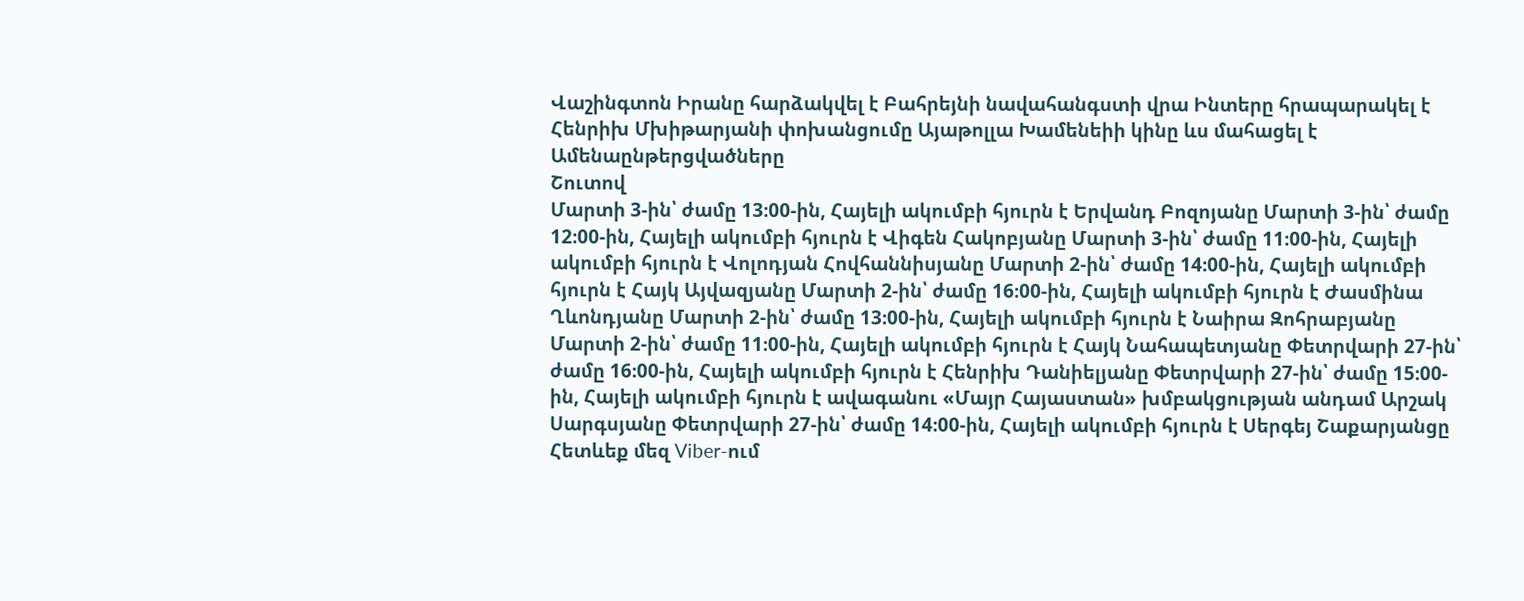Վաշինգտոն Իրանը հարձակվել է Բահրեյնի նավահանգստի վրա Ինտերը հրապարակել է Հենրիխ Մխիթարյանի փոխանցումը Այաթոլլա Խամենեիի կինը ևս մահացել է
Ամենաընթերցվածները
Շուտով
Մարտի 3-ին՝ ժամը 13։00-ին, Հայելի ակումբի հյուրն է Երվանդ Բոզոյանը Մարտի 3-ին՝ ժամը 12։00-ին, Հայելի ակումբի հյուրն է Վիգեն Հակոբյանը Մարտի 3-ին՝ ժամը 11։00-ին, Հայելի ակումբի հյուրն է Վոլոդյան Հովհաննիսյանը Մարտի 2-ին՝ ժամը 14։00-ին, Հայելի ակումբի հյուրն է Հայկ Այվազյանը Մարտի 2-ին՝ ժամը 16։00-ին, Հայելի ակումբի հյուրն է Ժասմինա Ղևոնդյանը Մարտի 2-ին՝ ժամը 13։00-ին, Հայելի ակումբի հյուրն է Նաիրա Զոհրաբյանը Մարտի 2-ին՝ ժամը 11։00-ին, Հայելի ակումբի հյուրն է Հայկ Նահապետյանը Փետրվարի 27-ին՝ ժամը 16։00-ին, Հայելի ակումբի հյուրն է Հենրիխ Դանիելյանը Փետրվարի 27-ին՝ ժամը 15։00-ին, Հայելի ակումբի հյուրն է ավագանու «Մայր Հայաստան» խմբակցության անդամ Արշակ Սարգսյանը Փետրվարի 27-ին՝ ժամը 14։00-ին, Հայելի ակումբի հյուրն է Սերգեյ Շաքարյանցը
Հետևեք մեզ Viber-ում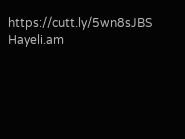https://cutt.ly/5wn8sJBS
Hayeli.am